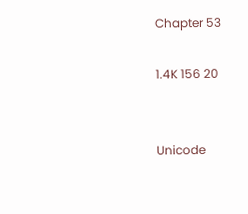Chapter 53

1.4K 156 20


Unicode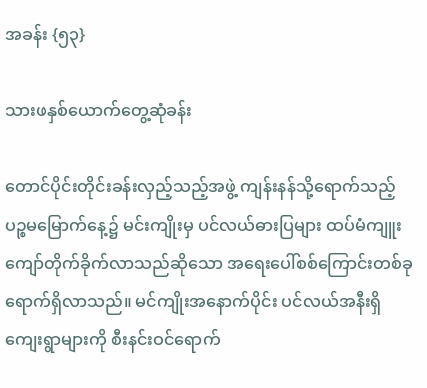အခန်း {၅၃}

သားဖနှစ်ယောက်တွေ့ဆုံခန်း

တောင်ပိုင်းတိုင်းခန်းလှည့်သည့်အဖွဲ့ ကျန်းနန်သို့ရောက်သည့် ပဉ္စမမြောက်နေ့၌ မင်းကျိုးမှ ပင်လယ်ဓားပြများ ထပ်မံကျူးကျော်တိုက်ခိုက်လာသည်ဆိုသော အရေးပေါ်စစ်ကြောင်းတစ်ခုရောက်ရှိလာသည်။ မင်ကျိုးအနောက်ပိုင်း ပင်လယ်အနီးရှိကျေးရွာများကို စီးနင်းဝင်ရောက်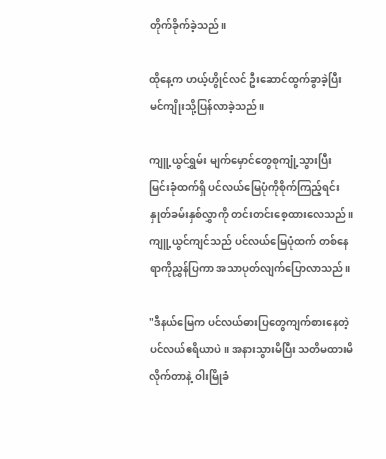တိုက်ခိုက်ခဲ့သည်။

ထို‌နေ့က ဟယ့်ဟွိုင်လင် ဦးဆောင်ထွက်ခွာခဲ့ပြီး မင်ကျိုးသို့ပြန်လာခဲ့သည်။

ကျူ့ယွင်ရွှမ်း မျက်မှောင်တွေစုကျုံ့သွားပြီး မြင်းခုံထက်ရှိ ပင်လယ်မြေပုံကိုစိုက်ကြည့်ရင်း နှုတ်ခမ်းနှစ်လွှာကို တင်းတင်းစေ့ထားလေသည်။ ကျူ့ယွင်ကျင်သည် ပင်လယ်မြေပုံထက် တစ်နေရာကိုညွှန်ပြကာ အသာပုတ်လျက်ပြောလာသည်။

"ဒီနယ်မြေက ပင်လယ်ဓားပြတွေကျက်စားနေတဲ့ ပင်လယ်ဧရိယာပဲ။ အနားသွားမိပြီး သတိမထားမိလိုက်တာနဲ့ ဝါးမြိုခံ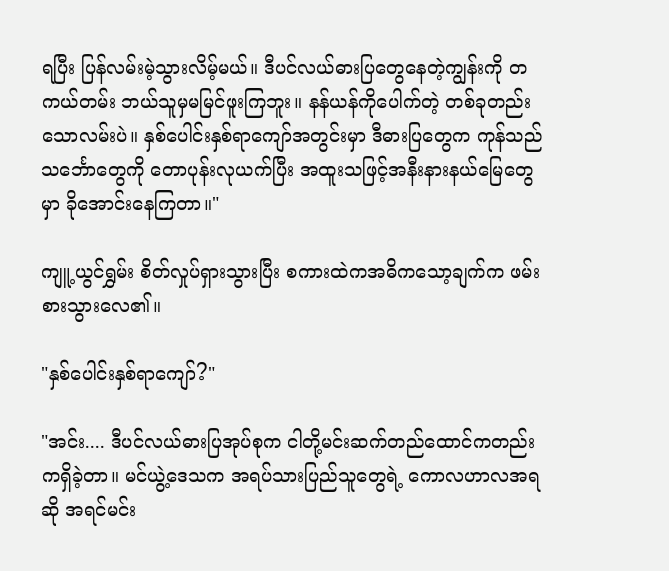ရပြီး ပြန်လမ်းမဲ့သွားလိမ့်မယ်။ ဒီပင်လယ်ဓား‌ပြတွေနေတဲ့ကျွန်းကို တကယ်တမ်း ဘယ်သူမှမမြင်ဖူးကြဘူး။ နန်ယန်ကိုပေါက်တဲ့ တစ်ခုတည်းသောလမ်းပဲ။ နှစ်ပေါင်းနှစ်ရာ‌ကျော်အတွင်းမှာ ဒီဓားပြ‌တွေက ကုန်သည်သင်္ဘောတွေကို တောပုန်းလုယက်ပြီး အထူးသဖြင့်အနီးနားနယ်မြေတွေမှာ ခိုအောင်းနေကြတာ။"

ကျူ့ယွင်ရွှမ်း စိတ်လှုပ်ရှားသွားပြီး စကားထဲကအဓိကသော့ချက်က ဖမ်းစားသွားလေ၏။

"နှစ်ပေါင်းနှစ်ရာကျော်?"

"အင်း.... ဒီပင်လယ်ဓားပြအုပ်စုက ငါတို့မင်းဆက်တည်ထောင်ကတည်းကရှိခဲ့တာ။ မင်ယွဲ့ဒေသက အရပ်သားပြည်သူတွေရဲ့ ကောလဟာလအရဆို အရင်မင်း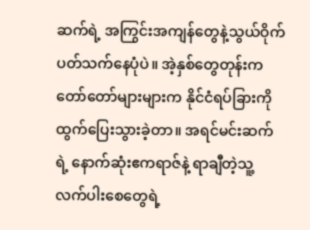ဆက်ရဲ့ အကြွင်းအကျန်တွေနဲ့သွယ်ဝိုက်ပတ်သက်နေပုံပဲ။ အဲ့နှစ်တွေတုန်းက တော်တော်များများက နိုင်ငံရပ်ခြားကို ထွက်ပြေးသွားခဲ့တာ။ အရင်မင်းဆက်ရဲ့ နောက်ဆုံးဧကရာဇ်နဲ့ ရာချီတဲ့သူ့လက်ပါးစေတွေရဲ့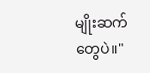မျိုးဆက်တွေပဲ။"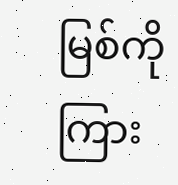မြစ်ကိုကြား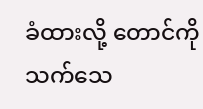ခံထားလို့ တောင်ကိုသက်သေ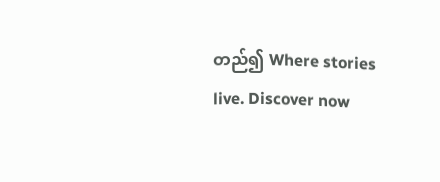တည်၍ Where stories live. Discover now